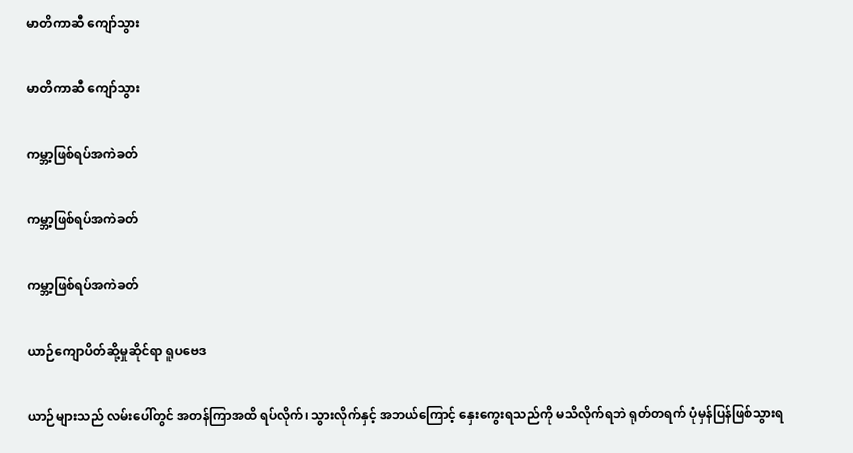မာတိကာဆီ ကျော်သွား

မာတိကာဆီ ကျော်သွား

ကမ္ဘာ့ဖြစ်ရပ်အကဲခတ်

ကမ္ဘာ့ဖြစ်ရပ်အကဲခတ်

ကမ္ဘာ့ဖြစ်ရပ်အကဲခတ်

ယာဉ်ကျောပိတ်ဆို့မှုဆိုင်ရာ ရူပဗေဒ

ယာဉ်များသည် လမ်းပေါ်တွင် အတန်ကြာအထိ ရပ်လိုက်၊ သွားလိုက်နှင့် အဘယ်ကြောင့် နှေးကွေးရသည်ကို မသိလိုက်ရဘဲ ရုတ်တရက် ပုံမှန်ပြန်ဖြစ်သွားရ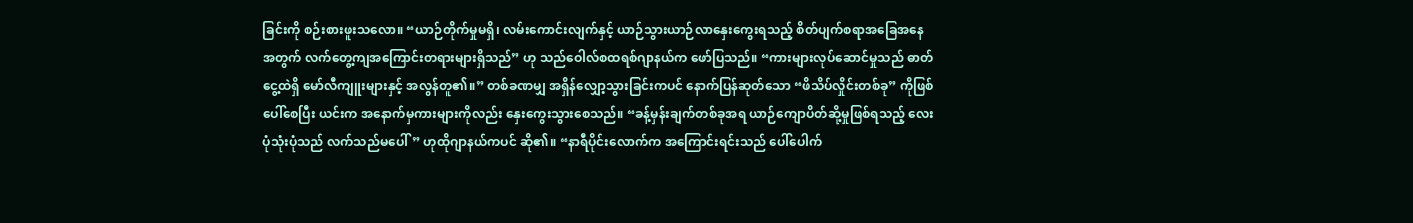ခြင်းကို စဉ်းစားဖူးသလော။ “ယာဉ်တိုက်မှုမရှိ၊ လမ်းကောင်းလျက်နှင့် ယာဉ်သွားယာဉ်လာနှေးကွေးရသည့် စိတ်ပျက်စရာအခြေအနေအတွက် လက်တွေ့ကျအကြောင်းတရားများရှိသည်” ဟု သည်ဝေါလ်စထရစ်ဂျာနယ်က ဖော်ပြသည်။ “ကားများလုပ်ဆောင်မှုသည် ဓာတ်ငွေ့ထဲရှိ မော်လီကျူးများနှင့် အလွန်တူ၏။” တစ်ခဏမျှ အရှိန်လျှော့သွားခြင်းကပင် နောက်ပြန်ဆုတ်သော “ဖိသိပ်လှိုင်းတစ်ခု” ကိုဖြစ်ပေါ်စေပြီး ယင်းက အနောက်မှကားများကိုလည်း နှေးကွေးသွားစေသည်။ “ခန့်မှန်းချက်တစ်ခုအရ ယာဉ်ကျောပိတ်ဆို့မှုဖြစ်ရသည့် လေးပုံသုံးပုံသည် လက်သည်မပေါ်” ဟုထိုဂျာနယ်ကပင် ဆို၏။ “နာရီပိုင်းလောက်က အကြောင်းရင်းသည် ပေါ်ပေါက်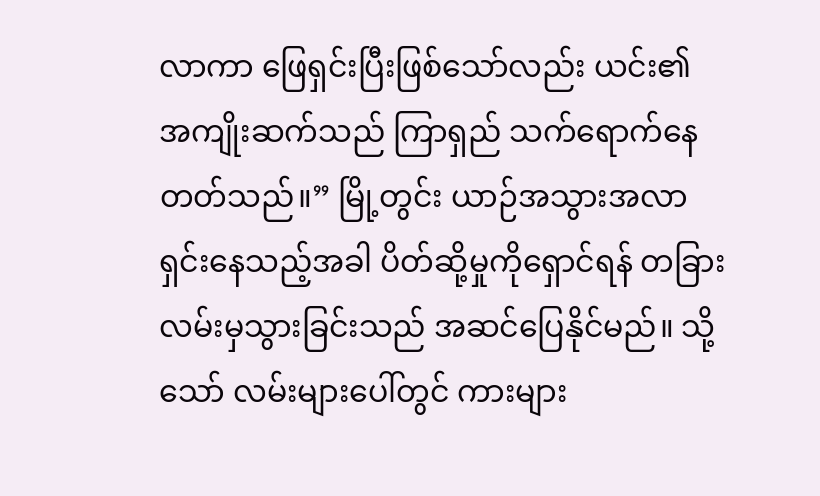လာကာ ဖြေရှင်းပြီးဖြစ်သော်လည်း ယင်း၏ အကျိုးဆက်သည် ကြာရှည် သက်ရောက်နေတတ်သည်။” မြို့တွင်း ယာဉ်အသွားအလာရှင်းနေသည့်အခါ ပိတ်ဆို့မှုကိုရှောင်ရန် တခြားလမ်းမှသွားခြင်းသည် အဆင်ပြေနိုင်မည်။ သို့သော် လမ်းများပေါ်တွင် ကားများ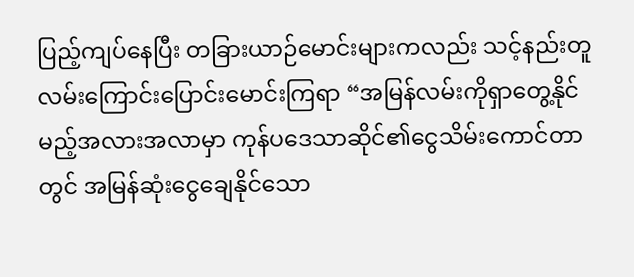ပြည့်ကျပ်နေပြီး တခြားယာဉ်မောင်းများကလည်း သင့်နည်းတူ လမ်းကြောင်းပြောင်းမောင်းကြရာ “အမြန်လမ်းကိုရှာတွေ့နိုင်မည့်အလားအလာမှာ ကုန်ပဒေသာဆိုင်၏ငွေသိမ်းကောင်တာတွင် အမြန်ဆုံးငွေချေနိုင်သော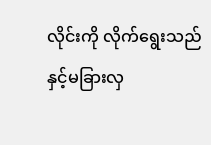လိုင်းကို လိုက်ရွေးသည်နှင့်မခြားလှ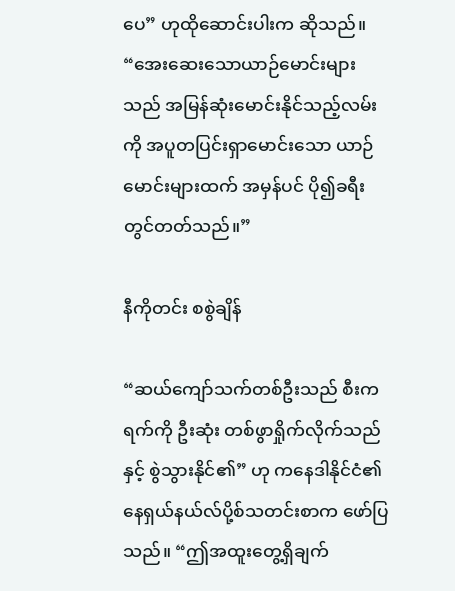ပေ” ဟုထိုဆောင်းပါးက ဆိုသည်။ “အေးဆေးသောယာဉ်မောင်းများသည် အမြန်ဆုံးမောင်းနိုင်သည့်လမ်းကို အပူတပြင်းရှာမောင်းသော ယာဉ်မောင်းများထက် အမှန်ပင် ပို၍ခရီးတွင်တတ်သည်။”

နီကိုတင်း စစွဲချိန်

“ဆယ်ကျော်သက်တစ်ဦးသည် စီးကရက်ကို ဦးဆုံး တစ်ဖွာရှိုက်လိုက်သည်နှင့် စွဲသွားနိုင်၏” ဟု ကနေဒါနိုင်ငံ၏ နေရှယ်နယ်လ်ပို့စ်သတင်းစာက ဖော်ပြသည်။ “ဤအထူးတွေ့ရှိချက်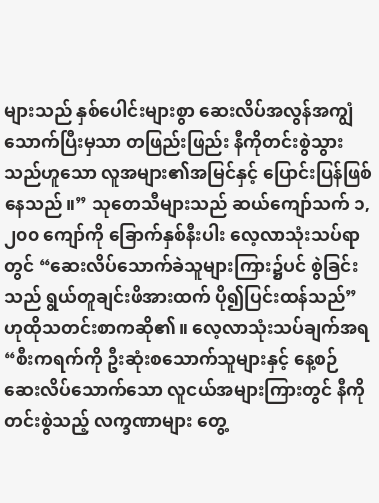များသည် နှစ်ပေါင်းများစွာ ဆေးလိပ်အလွန်အကျွံသောက်ပြီးမှသာ တဖြည်းဖြည်း နီကိုတင်းစွဲသွားသည်ဟူသော လူအများ၏အမြင်နှင့် ပြောင်းပြန်ဖြစ်နေသည်။” သုတေသီများသည် ဆယ်ကျော်သက် ၁,၂၀၀ ကျော်ကို ခြောက်နှစ်နီးပါး လေ့လာသုံးသပ်ရာတွင် “ဆေးလိပ်သောက်ခဲသူများကြား၌ပင် စွဲခြင်းသည် ရွယ်တူချင်းဖိအားထက် ပို၍ပြင်းထန်သည်” ဟုထိုသတင်းစာကဆို၏။ လေ့လာသုံးသပ်ချက်အရ “စီးကရက်ကို ဦးဆုံးစသောက်သူများနှင့် နေ့စဉ် ဆေးလိပ်သောက်သော လူငယ်အများကြားတွင် နီကိုတင်းစွဲသည့် လက္ခဏာများ တွေ့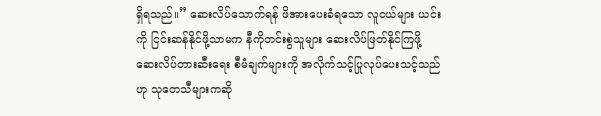ရှိရသည်။” ဆေးလိပ်သောက်ရန် ဖိအားပေးခံရသော လူငယ်များ ယင်းကို ငြင်းဆန်နိုင်ဖို့သာမက နီကိုတင်းစွဲသူများ ဆေးလိပ်ဖြတ်နိုင်ကြဖို့ ဆေးလိပ်တားဆီးရေး စီမံချက်များကို အလိုက်သင့်ပြုလုပ်ပေးသင့်သည်ဟု သုတေသီများကဆို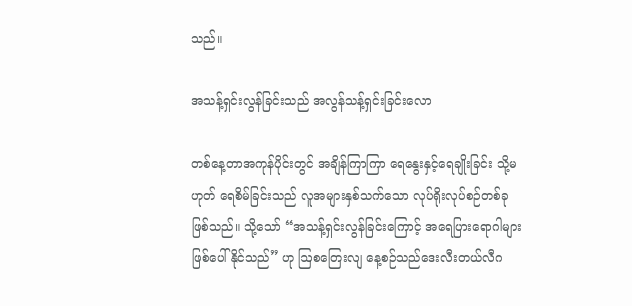သည်။

အသန့်ရှင်းလွန်ခြင်းသည် အလွန်သန့်ရှင်းခြင်းလော

တစ်နေ့တာအကုန်ပိုင်းတွင် အချိန်ကြာကြာ ရေနွေးနှင့်ရေချိုးခြင်း သို့မဟုတ် ရေစိမ်ခြင်းသည် လူအများနှစ်သက်သော လုပ်ရိုးလုပ်စဉ်တစ်ခုဖြစ်သည်။ သို့သော် “အသန့်ရှင်းလွန်ခြင်းကြောင့် အရေပြားရောဂါများ ဖြစ်ပေါ်နိုင်သည်” ဟု ဩစတြေးလျ နေ့စဉ်သည်ဒေးလီးတယ်လီဂ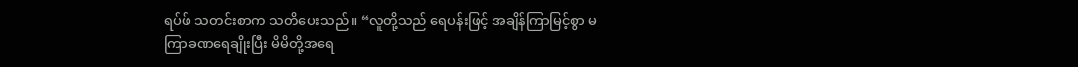ရပ်ဖ် သတင်းစာက သတိပေးသည်။ “လူတို့သည် ရေပန်းဖြင့် အချိန်ကြာမြင့်စွာ မကြာခဏရေချိုးပြီး မိမိတို့အရေ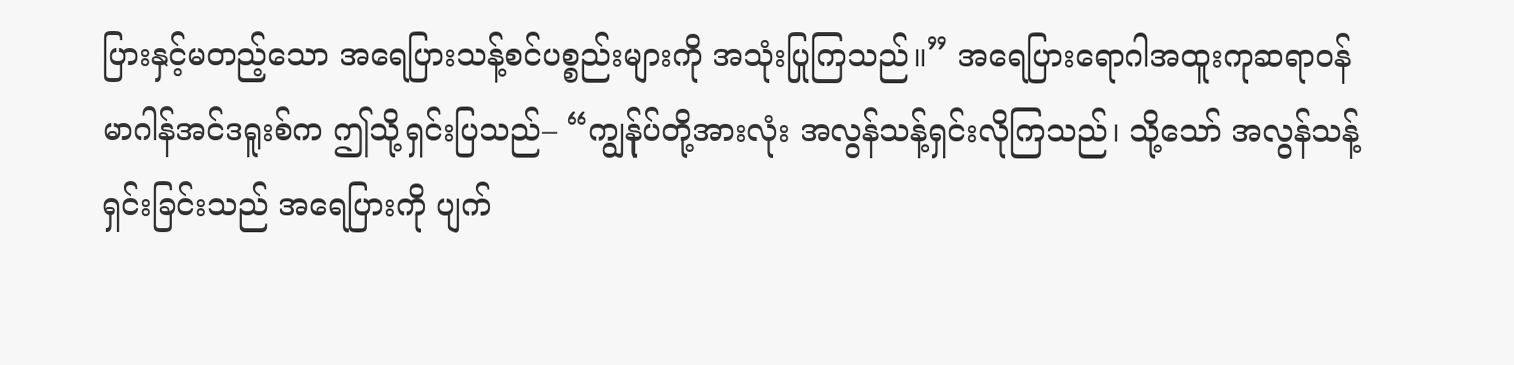ပြားနှင့်မတည့်သော အရေပြားသန့်စင်ပစ္စည်းများကို အသုံးပြုကြသည်။” အရေပြားရောဂါအထူးကုဆရာဝန် မာဂါန်အင်ဒရူးစ်က ဤသို့ရှင်းပြသည်– “ကျွန်ုပ်တို့အားလုံး အလွန်သန့်ရှင်းလိုကြသည်၊ သို့သော် အလွန်သန့်ရှင်းခြင်းသည် အရေပြားကို ပျက်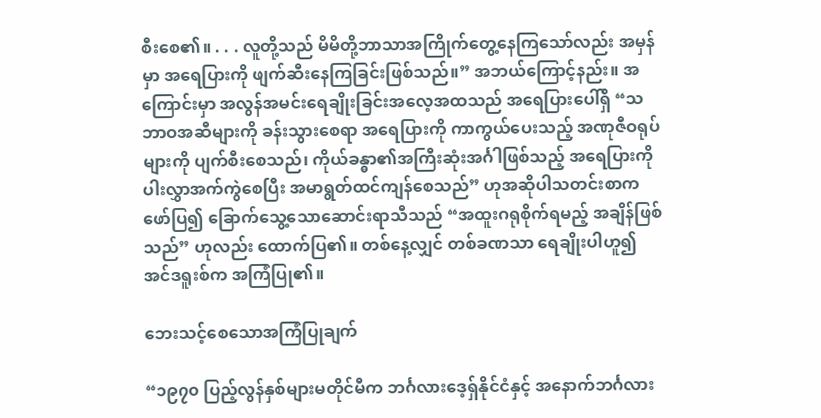စီးစေ၏။ . . . လူတို့သည် မိမိတို့ဘာသာအကြိုက်တွေ့နေကြသော်လည်း အမှန်မှာ အရေပြားကို ဖျက်ဆီးနေကြခြင်းဖြစ်သည်။” အဘယ်ကြောင့်နည်း။ အကြောင်းမှာ အလွန်အမင်းရေချိုးခြင်းအလေ့အထသည် အရေပြားပေါ်ရှိ “သဘာဝအဆီများကို ခန်းသွားစေရာ အရေပြားကို ကာကွယ်ပေးသည့် အဏုဇီဝရုပ်များကို ပျက်စီးစေသည်၊ ကိုယ်ခန္ဓာ၏အကြီးဆုံးအင်္ဂါဖြစ်သည့် အရေပြားကို ပါးလွှာအက်ကွဲစေပြီး အမာရွတ်ထင်ကျန်စေသည်” ဟုအဆိုပါသတင်းစာက ဖော်ပြ၍ ခြောက်သွေ့သောဆောင်းရာသီသည် “အထူးဂရုစိုက်ရမည့် အချိန်ဖြစ်သည်” ဟုလည်း ထောက်ပြ၏။ တစ်နေ့လျှင် တစ်ခဏသာ ရေချိုးပါဟူ၍ အင်ဒရူးစ်က အကြံပြု၏။

ဘေးသင့်စေသောအကြံပြုချက်

“၁၉၇၀ ပြည့်လွန်နှစ်များမတိုင်မီက ဘင်္ဂလားဒေ့ရှ်နိုင်ငံနှင့် အနောက်ဘင်္ဂလား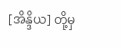[အိန္ဒိယ] တို့မှ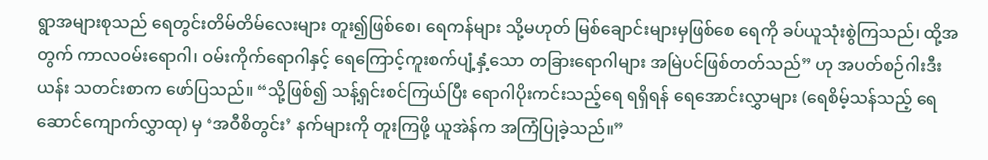ရွာအများစုသည် ရေတွင်းတိမ်တိမ်လေးများ တူး၍ဖြစ်စေ၊ ရေကန်များ သို့မဟုတ် မြစ်ချောင်းများမှဖြစ်စေ ရေကို ခပ်ယူသုံးစွဲကြသည်၊ ထို့အတွက် ကာလဝမ်းရောဂါ၊ ဝမ်းကိုက်ရောဂါနှင့် ရေကြောင့်ကူးစက်ပျံ့နှံ့သော တခြားရောဂါများ အမြဲပင်ဖြစ်တတ်သည်” ဟု အပတ်စဉ်ဂါးဒီးယန်း သတင်းစာက ဖော်ပြသည်။ “သို့ဖြစ်၍ သန့်ရှင်းစင်ကြယ်ပြီး ရောဂါပိုးကင်းသည့်ရေ ရရှိရန် ရေအောင်းလွှာများ (ရေစိမ့်သန်သည့် ရေဆောင်ကျောက်လွှာထု) မှ ‘အဝီစိတွင်း’ နက်များကို တူးကြဖို့ ယူအဲန်က အကြံပြုခဲ့သည်။”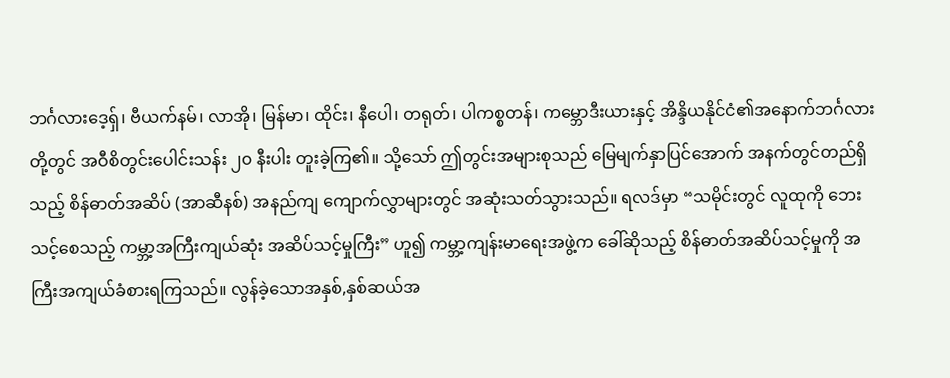ဘင်္ဂလားဒေ့ရှ်၊ ဗီယက်နမ်၊ လာအို၊ မြန်မာ၊ ထိုင်း၊ နီပေါ၊ တရုတ်၊ ပါကစ္စတန်၊ ကမ္ဘောဒီးယားနှင့် အိန္ဒိယနိုင်ငံ၏အနောက်ဘင်္ဂလားတို့တွင် အဝီစိတွင်းပေါင်းသန်း ၂၀ နီးပါး တူးခဲ့ကြ၏။ သို့သော် ဤတွင်းအများစုသည် မြေမျက်နှာပြင်အောက် အနက်တွင်တည်ရှိသည့် စိန်ဓာတ်အဆိပ် (အာဆီနစ်) အနည်ကျ ကျောက်လွှာများတွင် အဆုံးသတ်သွားသည်။ ရလဒ်မှာ “သမိုင်းတွင် လူထုကို ဘေးသင့်စေသည့် ကမ္ဘာ့အကြီးကျယ်ဆုံး အဆိပ်သင့်မှုကြီး” ဟူ၍ ကမ္ဘာ့ကျန်းမာရေးအဖွဲ့က ခေါ်ဆိုသည့် စိန်ဓာတ်အဆိပ်သင့်မှုကို အကြီးအကျယ်ခံစားရကြသည်။ လွန်ခဲ့သောအနှစ်,နှစ်ဆယ်အ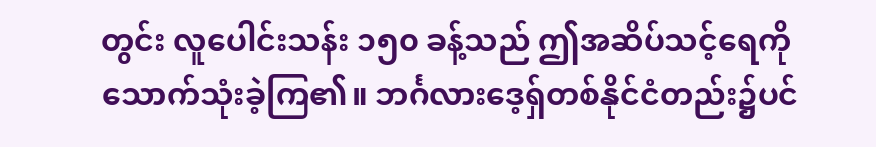တွင်း လူပေါင်းသန်း ၁၅၀ ခန့်သည် ဤအဆိပ်သင့်ရေကို သောက်သုံးခဲ့ကြ၏။ ဘင်္ဂလားဒေ့ရှ်တစ်နိုင်ငံတည်း၌ပင်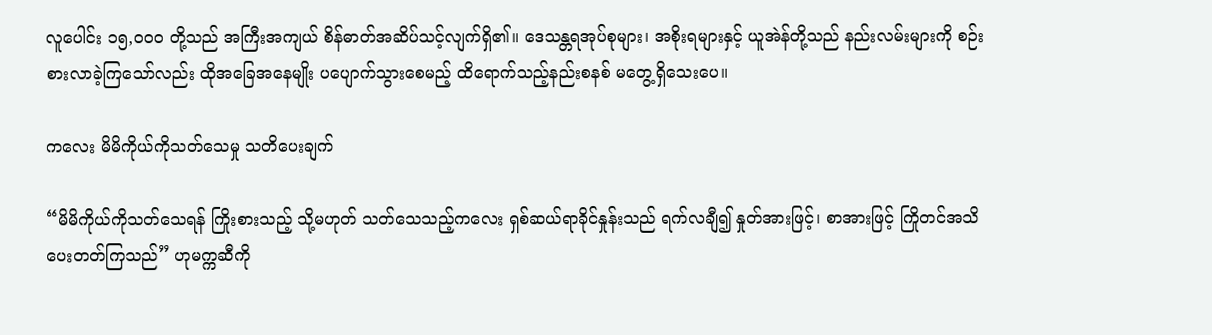လူပေါင်း ၁၅,၀၀၀ တို့သည် အကြီးအကျယ် စိန်ဓာတ်အဆိပ်သင့်လျက်ရှိ၏။ ဒေသန္တရအုပ်စုများ၊ အစိုးရများနှင့် ယူအဲန်တို့သည် နည်းလမ်းများကို စဉ်းစားလာခဲ့ကြသော်လည်း ထိုအခြေအနေမျိုး ပပျောက်သွားစေမည့် ထိရောက်သည့်နည်းစနစ် မတွေ့ရှိသေးပေ။

ကလေး မိမိကိုယ်ကိုသတ်သေမှု သတိပေးချက်

“မိမိကိုယ်ကိုသတ်သေရန် ကြိုးစားသည့် သို့မဟုတ် သတ်သေသည့်ကလေး ရှစ်ဆယ်ရာခိုင်နှုန်းသည် ရက်လချီ၍ နှုတ်အားဖြင့်၊ စာအားဖြင့် ကြိုတင်အသိပေးတတ်ကြသည်” ဟုမက္ကဆီကို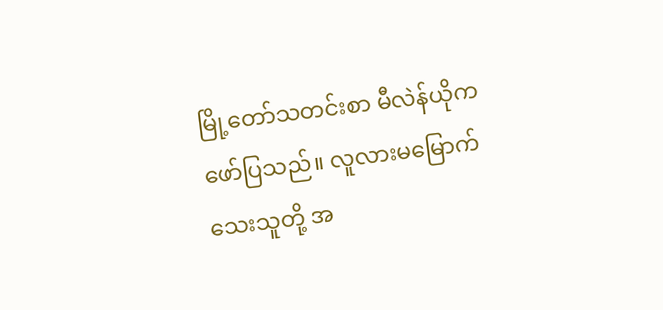မြို့တော်သတင်းစာ မီလဲန်ယိုက ဖော်ပြသည်။ လူလားမမြောက်သေးသူတို့ အ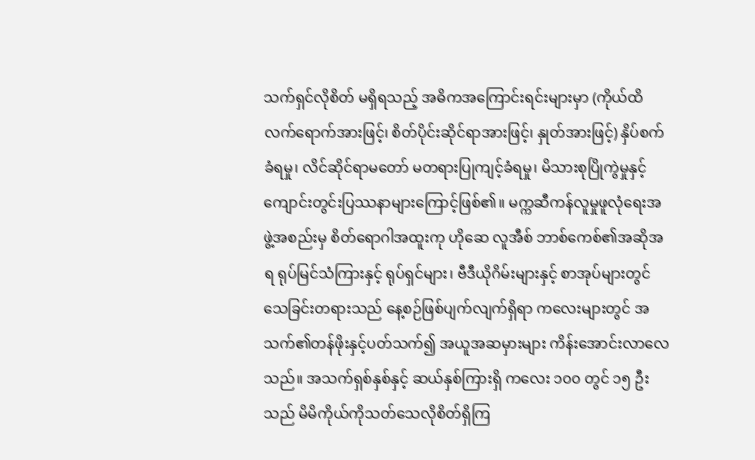သက်ရှင်လိုစိတ် မရှိရသည့် အဓိကအကြောင်းရင်းများမှာ (ကိုယ်ထိလက်ရောက်အားဖြင့်၊ စိတ်ပိုင်းဆိုင်ရာအားဖြင့်၊ နှုတ်အားဖြင့်) နှိပ်စက်ခံရမှု၊ လိင်ဆိုင်ရာမတော် မတရားပြုကျင့်ခံရမှု၊ မိသားစုပြိုကွဲမှုနှင့် ကျောင်းတွင်းပြဿနာများကြောင့်ဖြစ်၏။ မက္ကဆီကန်လူမှုဖူလုံရေးအဖွဲ့အစည်းမှ စိတ်ရောဂါအထူးကု ဟိုဆေ လူအီစ် ဘာစ်ကေစ်၏အဆိုအရ ရုပ်မြင်သံကြားနှင့် ရုပ်ရှင်များ၊ ဗီဒီယိုဂိမ်းများနှင့် စာအုပ်များတွင် သေခြင်းတရားသည် နေ့စဉ်ဖြစ်ပျက်လျက်ရှိရာ ကလေးများတွင် အသက်၏တန်ဖိုးနှင့်ပတ်သက်၍ အယူအဆမှားများ ကိန်းအောင်းလာလေသည်။ အသက်ရှစ်နှစ်နှင့် ဆယ်နှစ်ကြားရှိ ကလေး ၁၀၀ တွင် ၁၅ ဦးသည် မိမိကိုယ်ကိုသတ်သေလိုစိတ်ရှိကြ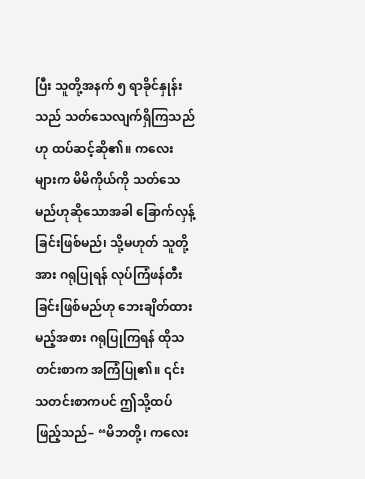ပြီး သူတို့အနက် ၅ ရာခိုင်နှုန်းသည် သတ်သေလျက်ရှိကြသည်ဟု ထပ်ဆင့်ဆို၏။ ကလေးများက မိမိကိုယ်ကို သတ်သေမည်ဟုဆိုသောအခါ ခြောက်လှန့်ခြင်းဖြစ်မည်၊ သို့မဟုတ် သူတို့အား ဂရုပြုရန် လုပ်ကြံဖန်တီးခြင်းဖြစ်မည်ဟု ဘေးချိတ်ထားမည့်အစား ဂရုပြုကြရန် ထိုသတင်းစာက အကြံပြု၏။ ၎င်းသတင်းစာကပင် ဤသို့ထပ်ဖြည့်သည်– “မိဘတို့၊ ကလေး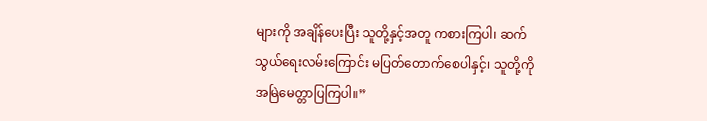များကို အချိန်ပေးပြီး သူတို့နှင့်အတူ ကစားကြပါ၊ ဆက်သွယ်ရေးလမ်းကြောင်း မပြတ်တောက်စေပါနှင့်၊ သူတို့ကို အမြဲမေတ္တာပြကြပါ။”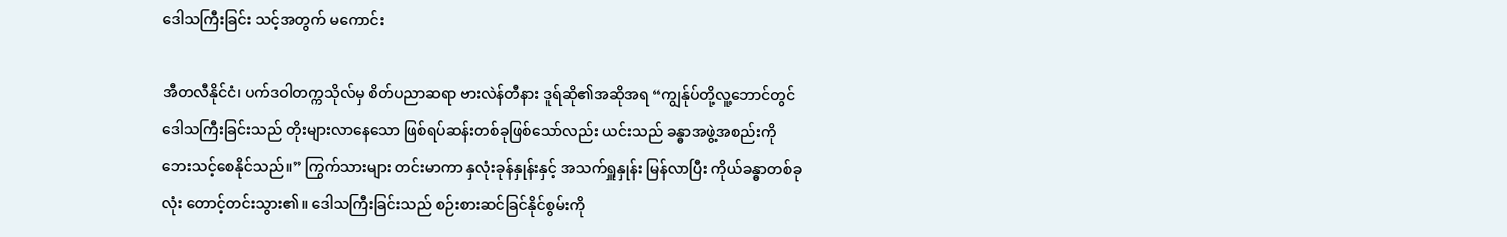ဒေါသကြီးခြင်း သင့်အတွက် မကောင်း

အီတလီနိုင်ငံ၊ ပက်ဒဝါတက္ကသိုလ်မှ စိတ်ပညာဆရာ ဗားလဲန်တီနား ဒူရ်ဆို၏အဆိုအရ “ကျွန်ုပ်တို့လူ့ဘောင်တွင် ဒေါသကြီးခြင်းသည် တိုးများလာနေသော ဖြစ်ရပ်ဆန်းတစ်ခုဖြစ်သော်လည်း ယင်းသည် ခန္ဓာအဖွဲ့အစည်းကို ဘေးသင့်စေနိုင်သည်။” ကြွက်သားများ တင်းမာကာ နှလုံးခုန်နှုန်းနှင့် အသက်ရှူနှုန်း မြန်လာပြီး ကိုယ်ခန္ဓာတစ်ခုလုံး တောင့်တင်းသွား၏။ ဒေါသကြီးခြင်းသည် စဉ်းစားဆင်ခြင်နိုင်စွမ်းကို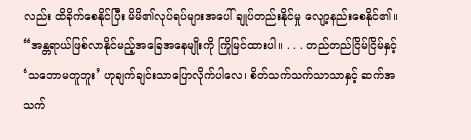လည်း ထိခိုက်စေနိုင်ပြီး မိမိ၏လုပ်ရပ်များအပေါ် ချုပ်တည်းနိုင်မှု လျော့နည်းစေနိုင်၏။ “အန္တရာယ်ဖြစ်လာနိုင်မည့်အခြေအနေမျိုးကို ကြိုမြင်ထားပါ။ . . . တည်တည်ငြိမ်ငြိမ်နှင့် ‘သဘောမတူဘူး’ ဟုချက်ချင်းသာပြောလိုက်ပါလေ၊ စိတ်သက်သက်သာသာနှင့် ဆက်အသက်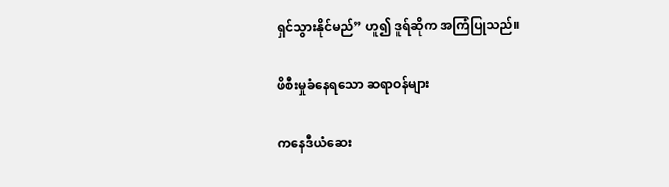ရှင်သွားနိုင်မည်” ဟူ၍ ဒူရ်ဆိုက အကြံပြုသည်။

ဖိစီးမှုခံနေရသော ဆရာဝန်များ

ကနေဒီယံဆေး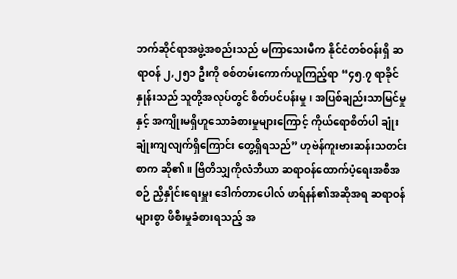ဘက်ဆိုင်ရာအဖွဲ့အစည်းသည် မကြာသေးမီက နိုင်ငံတစ်ဝန်းရှိ ဆရာဝန် ၂,၂၅၁ ဦးကို စစ်တမ်းကောက်ယူကြည့်ရာ “၄၅.၇ ရာခိုင်နှုန်းသည် သူတို့အလုပ်တွင် စိတ်ပင်ပန်းမှု၊ အပြစ်ချည်းသာမြင်မှုနှင့် အကျိုးမရှိဟူသောခံစားမှုများကြောင့် ကိုယ်ရောစိတ်ပါ ချုံးချုံးကျလျက်ရှိကြောင်း တွေ့ရှိရသည်” ဟုဗဲန်ကူးဗားဆန်းသတင်းစာက ဆို၏။ ဗြိတိသျှကိုလံဘီယာ ဆရာဝန်ထောက်ပံ့ရေးအစီအစဉ် ညှိနှိုင်းရေးမှူး ဒေါက်တာပေါလ် ဖာရ်နန်၏အဆိုအရ ဆရာဝန်များစွာ ဖိစီးမှုခံစားရသည့် အ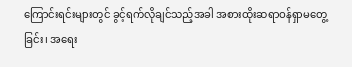ကြောင်းရင်းများတွင် ခွင့်ရက်လိုချင်သည့်အခါ အစားထိုးဆရာဝန်ရှာမတွေ့ခြင်း၊ အရေး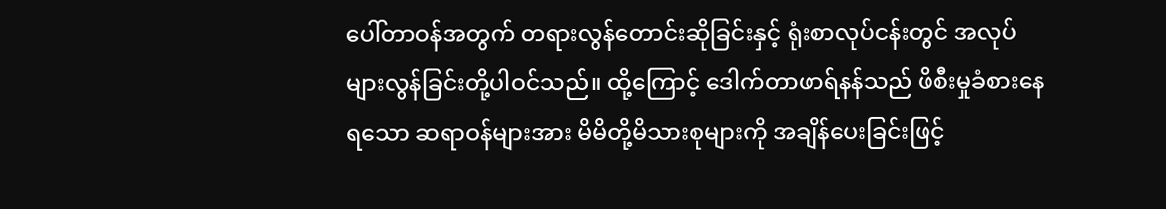ပေါ်တာဝန်အတွက် တရားလွန်တောင်းဆိုခြင်းနှင့် ရုံးစာလုပ်ငန်းတွင် အလုပ်များလွန်ခြင်းတို့ပါဝင်သည်။ ထို့ကြောင့် ဒေါက်တာဖာရ်နန်သည် ဖိစီးမှုခံစားနေရသော ဆရာဝန်များအား မိမိတို့မိသားစုများကို အချိန်ပေးခြင်းဖြင့်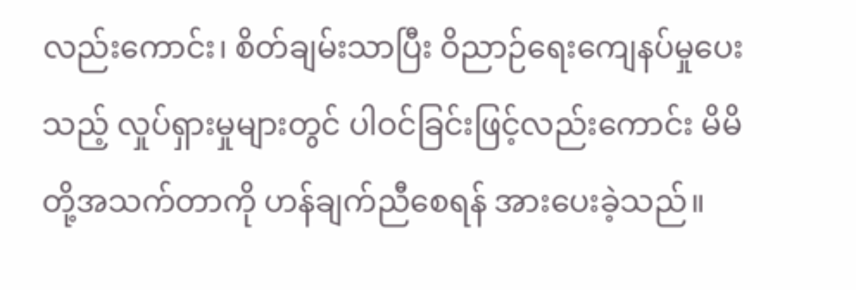လည်းကောင်း၊ စိတ်ချမ်းသာပြီး ဝိညာဉ်ရေးကျေနပ်မှုပေးသည့် လှုပ်ရှားမှုများတွင် ပါဝင်ခြင်းဖြင့်လည်းကောင်း မိမိတို့အသက်တာကို ဟန်ချက်ညီစေရန် အားပေးခဲ့သည်။